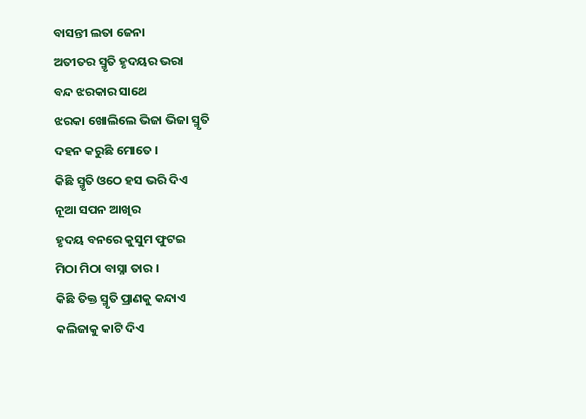ବାସନ୍ତୀ ଲତା ଜେନା
ଅତୀତର ସ୍ମୃତି ହୃଦୟର ଭରା
ବନ୍ଦ ଝରକାର ସାଥେ
ଝରକା ଖୋଲିଲେ ଭିଜା ଭିଜା ସ୍ମୃତି
ଦହନ କରୁଛି ମୋତେ ।
କିଛି ସ୍ମୃତି ଓଠେ ହସ ଭରି ଦିଏ
ନୂଆ ସପନ ଆଖିର
ହୃଦୟ ବନରେ କୁସୁମ ଫୁଟଇ
ମିଠା ମିଠା ବାସ୍ନା ତାର ।
କିଛି ତିକ୍ତ ସ୍ମୃତି ପ୍ରାଣକୁ କନ୍ଦାଏ
କଲିଜାକୁ କାଟି ଦିଏ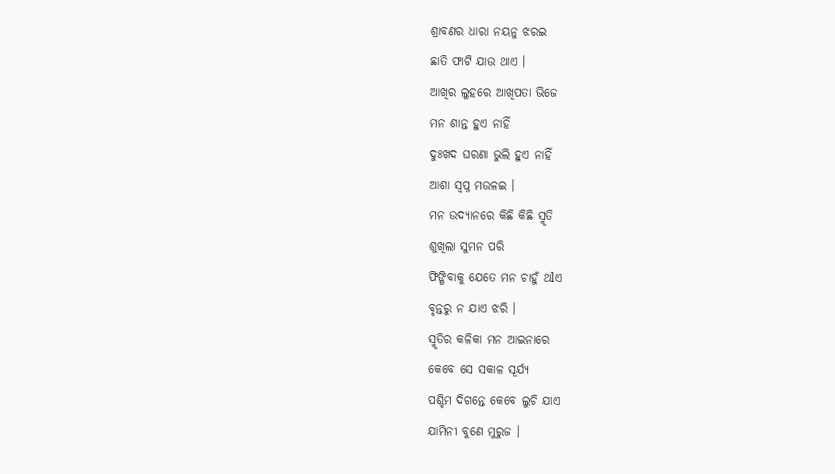ଶ୍ରାବଣର ଧାରା ନୟନୁ ଝରଇ
ଛାତି ଫାଟି ଯାଉ ଥାଏ ।
ଆଖିର ଲୁହରେ ଆଖିପତା ଭିଜେ
ମନ ଶାନ୍ତ ହୁଏ ନାହିଁ
ଦୁଃଖଦ ଘରଣା ଭୁଲି ହୁଏ ନାହିଁ
ଆଶା ସ୍ବପ୍ନ ମଉଳଇ ।
ମନ ଉଦ୍ୟାନରେ କିଛି କିଛି ସ୍ମୃତି
ଶୁଖିଲା ସୁମନ ପରି
ଫିଙ୍ଗିବାକୁ ଯେତେ ମନ ଚାହୁଁ ଥlଏ
ବୃନ୍ତରୁ ନ ଯାଏ ଝରି ।
ସ୍ମୃତିର କଳିକା ମନ ଆଇନାରେ
କେବେ ସେ ସକାଳ ସୂର୍ଯ୍ୟ
ପଶ୍ଚିମ ଦିଗନ୍ତେ କେବେ ଲୁଚି ଯାଏ
ଯାମିନୀ ବୁଣେ ମୁରୁଜ ।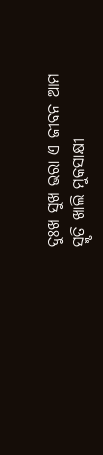ଦୁଃଖ ସୁଖ ଭରା ଏ ଜୀବନ ଆମ
ସ୍ମୃତି ଖାଲି ମୁକସାକ୍ଷୀ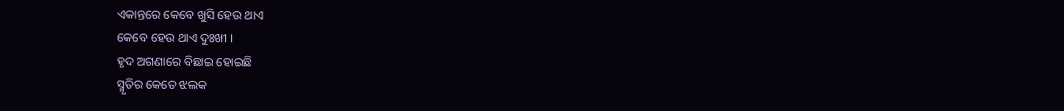ଏକାନ୍ତରେ କେବେ ଖୁସି ହେଉ ଥାଏ
କେବେ ହେଉ ଥାଏ ଦୁଃଖୀ ।
ହୃଦ ଅଗଣାରେ ବିଛାଇ ହୋଇଛି
ସ୍ମୃତିର କେତେ ଝଲକ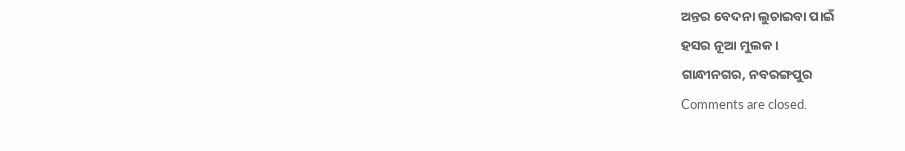ଅନ୍ତର ବେଦନା ଲୁଚାଇବା ପାଇଁ
ହସର ନୂଆ ମୁଲକ ।
ଗାନ୍ଧୀନଗର, ନବରଙ୍ଗପୁର
Comments are closed.